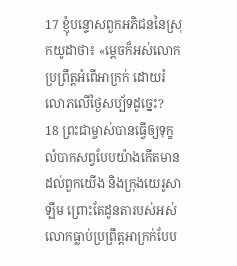17 ខ្ញុំបន្ទោសពួកអភិជននៃស្រុកយូដាថា៖ «ម្ដេចក៏អស់លោកប្រព្រឹត្តអំពើអាក្រក់ ដោយរំលោភលើថ្ងៃសប្ប័ទដូច្នេះ?
18 ព្រះជាម្ចាស់បានធ្វើឲ្យទុក្ខលំបាកសព្វបែបយ៉ាងកើតមានដល់ពួកយើង និងក្រុងយេរូសាឡឹម ព្រោះតែដូនតារបស់អស់លោកធ្លាប់ប្រព្រឹត្តអាក្រក់បែប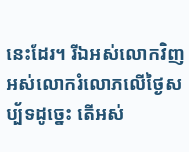នេះដែរ។ រីឯអស់លោកវិញ អស់លោករំលោភលើថ្ងៃសប្ប័ទដូច្នេះ តើអស់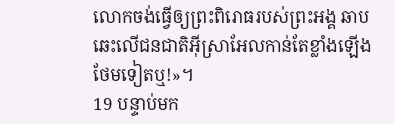លោកចង់ធ្វើឲ្យព្រះពិរោធរបស់ព្រះអង្គ ឆាបឆេះលើជនជាតិអ៊ីស្រាអែលកាន់តែខ្លាំងឡើងថែមទៀតឬ!»។
19 បន្ទាប់មក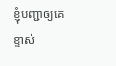ខ្ញុំបញ្ជាឲ្យគេខ្ទាស់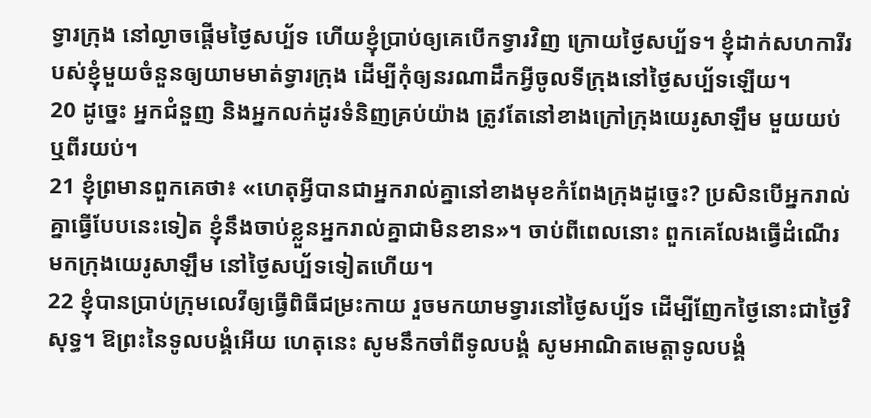ទ្វារក្រុង នៅល្ងាចផ្ដើមថ្ងៃសប្ប័ទ ហើយខ្ញុំប្រាប់ឲ្យគេបើកទ្វារវិញ ក្រោយថ្ងៃសប្ប័ទ។ ខ្ញុំដាក់សហការីរបស់ខ្ញុំមួយចំនួនឲ្យយាមមាត់ទ្វារក្រុង ដើម្បីកុំឲ្យនរណាដឹកអ្វីចូលទីក្រុងនៅថ្ងៃសប្ប័ទឡើយ។
20 ដូច្នេះ អ្នកជំនួញ និងអ្នកលក់ដូរទំនិញគ្រប់យ៉ាង ត្រូវតែនៅខាងក្រៅក្រុងយេរូសាឡឹម មួយយប់ ឬពីរយប់។
21 ខ្ញុំព្រមានពួកគេថា៖ «ហេតុអ្វីបានជាអ្នករាល់គ្នានៅខាងមុខកំពែងក្រុងដូច្នេះ? ប្រសិនបើអ្នករាល់គ្នាធ្វើបែបនេះទៀត ខ្ញុំនឹងចាប់ខ្លួនអ្នករាល់គ្នាជាមិនខាន»។ ចាប់ពីពេលនោះ ពួកគេលែងធ្វើដំណើរមកក្រុងយេរូសាឡឹម នៅថ្ងៃសប្ប័ទទៀតហើយ។
22 ខ្ញុំបានប្រាប់ក្រុមលេវីឲ្យធ្វើពិធីជម្រះកាយ រួចមកយាមទ្វារនៅថ្ងៃសប្ប័ទ ដើម្បីញែកថ្ងៃនោះជាថ្ងៃវិសុទ្ធ។ ឱព្រះនៃទូលបង្គំអើយ ហេតុនេះ សូមនឹកចាំពីទូលបង្គំ សូមអាណិតមេត្តាទូលបង្គំ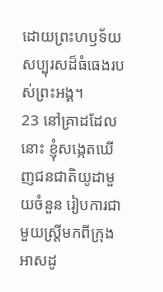ដោយព្រះហឫទ័យសប្បុរសដ៏ធំធេងរបស់ព្រះអង្គ។
23 នៅគ្រាដដែលនោះ ខ្ញុំសង្កេតឃើញជនជាតិយូដាមួយចំនួន រៀបការជាមួយស្ត្រីមកពីក្រុងអាសដូ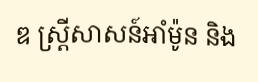ឌ ស្ត្រីសាសន៍អាំម៉ូន និង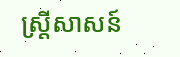ស្ត្រីសាសន៍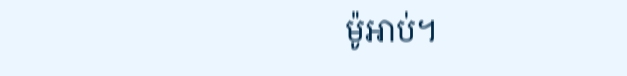ម៉ូអាប់។